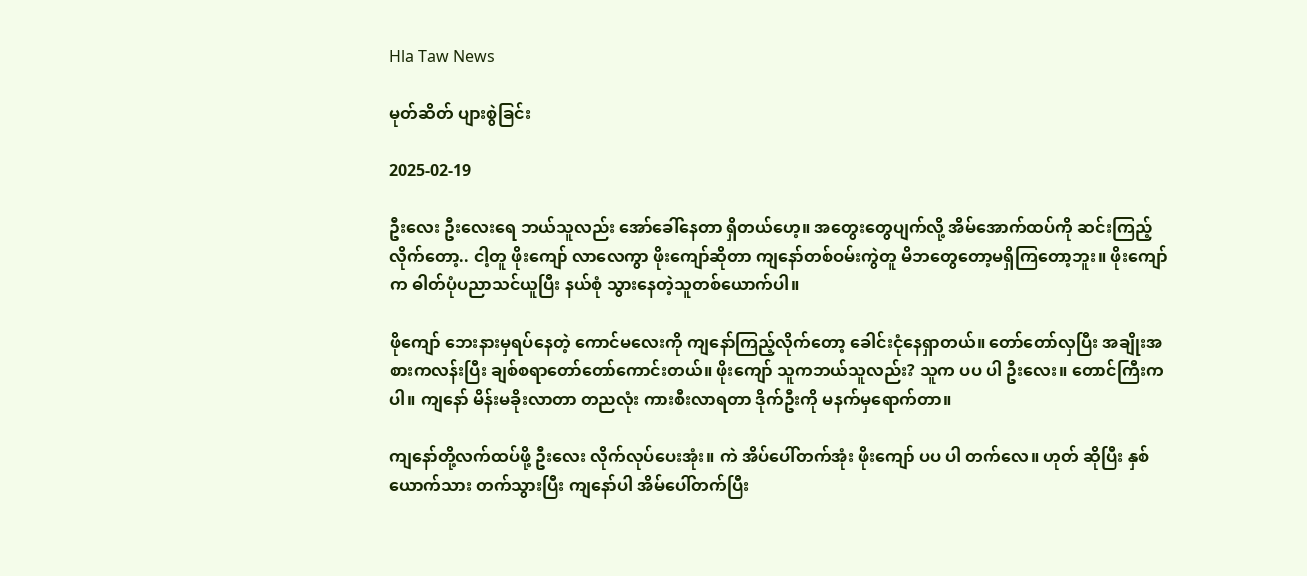Hla Taw News

မုတ်ဆိတ် ပျားစွဲခြင်း

2025-02-19

ဦးလေး ဦးလေးရေ ဘယ်သူလည်း အော်ခေါ်နေတာ ရှိတယ်ဟေ့။ အတွေးတွေပျက်လို့ အိမ်အောက်ထပ်ကို ဆင်းကြည့်လိုက်တော့.. ငါ့တူ ဖိုးကျော် လာလေကွာ ဖိုးကျော်ဆိုတာ ကျနော်တစ်ဝမ်းကွဲတူ မိဘတွေတော့မရှိကြတော့ဘူး။ ဖိုးကျော်က ဓါတ်ပုံပညာသင်ယူပြီး နယ်စုံ သွားနေတဲ့သူတစ်ယောက်ပါ။

ဖိုကျော် ဘေးနားမှရပ်နေတဲ့ ကောင်မလေးကို ကျနော်ကြည့်လိုက်တော့ ခေါင်းငုံနေရှာတယ်။ တော်တော်လှပြီး အချိုးအစားကလန်းပြီး ချစ်စရာတော်တော်ကောင်းတယ်။ ဖိုးကျော် သူကဘယ်သူလည်း? သူက ပပ ပါ ဦးလေး။ တောင်ကြီးကပါ။ ကျနော် မိန်းမခိုးလာတာ တညလုံး ကားစီးလာရတာ ဒိုက်ဦးကို မနက်မှရောက်တာ။

ကျနော်တို့လက်ထပ်ဖို့ ဦးလေး လိုက်လုပ်ပေးအုံး။ ကဲ အိပ်ပေါ်တက်အုံး ဖိုးကျော် ပပ ပါ တက်လေ။ ဟုတ် ဆိုပြီး နှစ်ယောက်သား တက်သွားပြီး ကျနော်ပါ အိမ်ပေါ်တက်ပြီး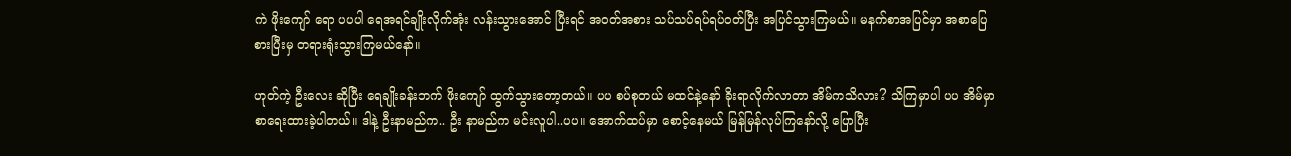ကဲ ဖိုးကျော် ရော ပပပါ ရေအရင်ချိုးလိုက်အုံး လန်းသွားအောင် ပြီးရင် အဝတ်အစား သပ်သပ်ရပ်ရပ်ဝတ်ပြီး အပြင်သွားကြမယ်။ မနက်စာအပြင်မှာ အစာပြေစားပြီးမှ တရားရုံးသွားကြမယ်နော်။

ဟုတ်ကဲ့ ဦးလေး ဆိုပြီး ရေချိုးခန်းဘက် ဖိုးကျော် ထွက်သွားတော့တယ်။ ပပ စပ်စုတယ် မထင်နဲ့နော် ခိုးရာလိုက်လာတာ အိမ်ကသိလား? သိကြမှာပါ ပပ အိမ်မှာ စာရေးထားခဲ့ပါတယ်။ ဒါနဲ့ ဦးနာမည်က.. ဦး နာမည်က မင်းလူပါ..ပပ။ အောက်ထပ်မှာ စောင့်နေမယ် မြန်မြန်လုပ်ကြနော်လို့ ပြောပြီး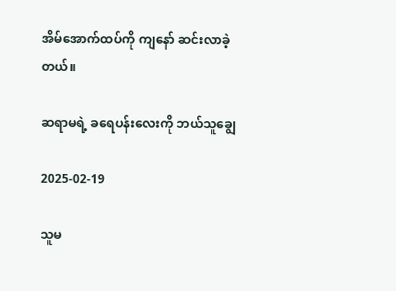အိမ်အောက်ထပ်ကို ကျနော် ဆင်းလာခဲ့တယ်။

ဆရာမရဲ့ ခရေပန်းလေးကို ဘယ်သူချွေ

2025-02-19

သူမ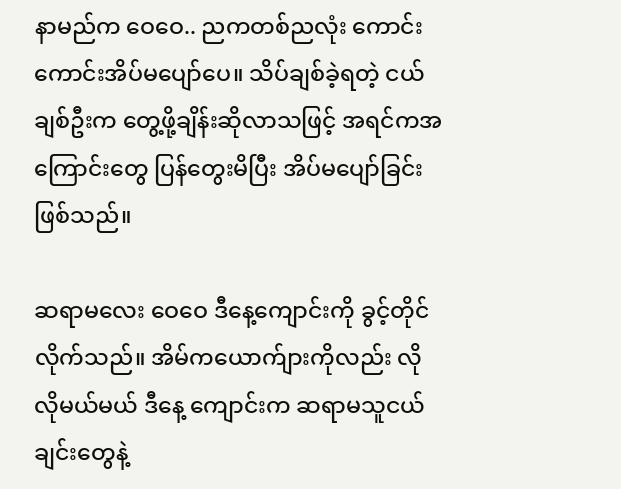နာမည်က ဝေဝေ.. ညကတစ်ညလုံး ကောင်းကောင်းအိပ်မပျော်ပေ။ သိပ်ချစ်ခဲ့ရတဲ့ ငယ်ချစ်ဦးက တွေ့ဖို့ချိန်းဆိုလာသဖြင့် အရင်ကအကြောင်းတွေ ပြန်တွေးမိပြီး အိပ်မပျော်ခြင်းဖြစ်သည်။

ဆရာမလေး ဝေဝေ ဒီနေ့ကျောင်းကို ခွင့်တိုင်လိုက်သည်။ အိမ်ကယောက်ျားကိုလည်း လိုလိုမယ်မယ် ဒီနေ့ ကျောင်းက ဆရာမသူငယ်ချင်းတွေနဲ့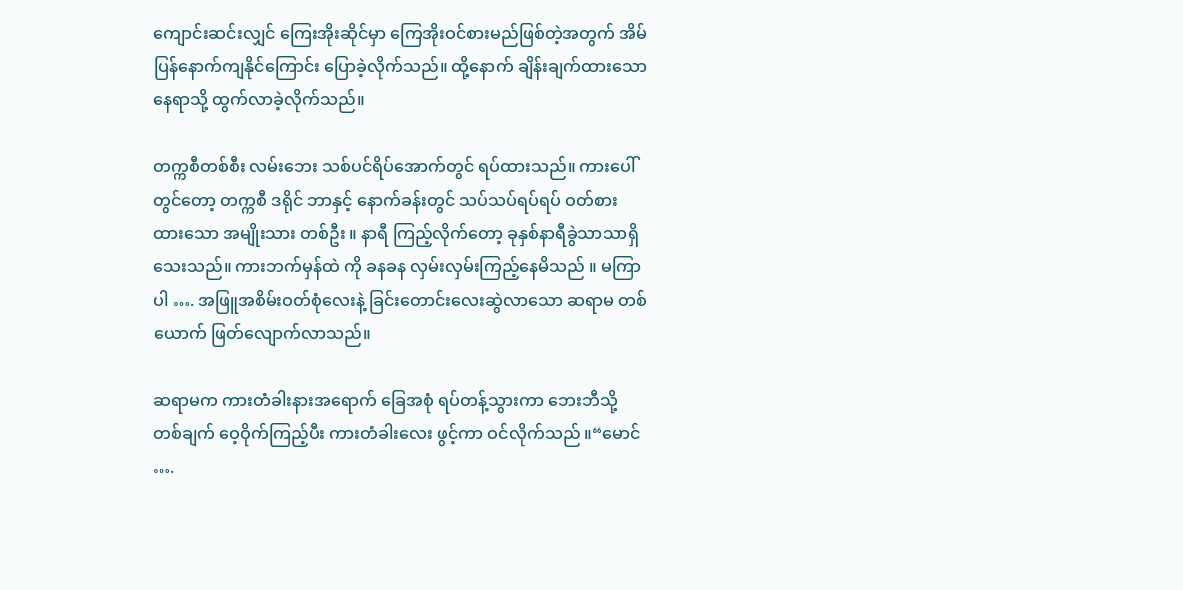ကျောင်းဆင်းလျှင် ကြေးအိုးဆိုင်မှာ ကြေအိုးဝင်စားမည်ဖြစ်တဲ့အတွက် အိမ်ပြန်နောက်ကျနိုင်ကြောင်း ပြောခဲ့လိုက်သည်။ ထို့နောက် ချိန်းချက်ထားသော နေရာသို့ ထွက်လာခဲ့လိုက်သည်။

တက္ကစီတစ်စီး လမ်းဘေး သစ်ပင်ရိပ်အောက်တွင် ရပ်ထားသည်။ ကားပေါ်တွင်တော့ တက္ကစီ ဒရိုင် ဘာနှင့် နောက်ခန်းတွင် သပ်သပ်ရပ်ရပ် ဝတ်စားထားသော အမျိုးသား တစ်ဦး ။ နာရီ ကြည့်လိုက်တော့ ခုနှစ်နာရီခွဲသာသာရှိသေးသည်။ ကားဘက်မှန်ထဲ ကို ခနခန လှမ်းလှမ်းကြည့်နေမိသည် ။ မကြာပါ …. အဖြူအစိမ်းဝတ်စုံလေးနဲ့ ခြင်းတောင်းလေးဆွဲလာသော ဆရာမ တစ်ယောက် ဖြတ်လျောက်လာသည်။

ဆရာမက ကားတံခါးနားအရောက် ခြေအစုံ ရပ်တန့်သွားကာ ဘေးဘီသို့ တစ်ချက် ဝေ့ဝိုက်ကြည့်ပီး ကားတံခါးလေး ဖွင့်ကာ ဝင်လိုက်သည် ။“မောင် ….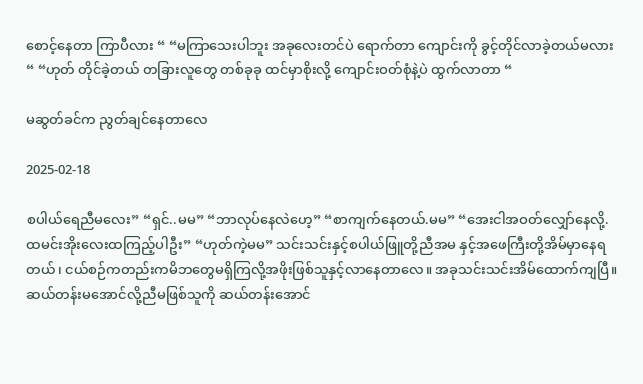စောင့်နေတာ ကြာပီလား “ “မကြာသေးပါဘူး အခုလေးတင်ပဲ ရောက်တာ ကျောင်းကို ခွင့်တိုင်လာခဲ့တယ်မလား “ “ဟုတ် တိုင်ခဲ့တယ် တခြားလူတွေ တစ်ခုခု ထင်မှာစိုးလို့ ကျောင်းဝတ်စုံနဲ့ပဲ ထွက်လာတာ “

မဆွတ်ခင်က ညွတ်ချင်နေတာလေ

2025-02-18

စပါယ်ရေညီမလေး” “ရှင်..မမ” “ဘာလုပ်နေလဲဟေ့” “စာကျက်နေတယ်.မမ” “အေးငါအဝတ်လျှော်နေလို့.ထမင်းအိုးလေးထကြည့်ပါဦး” “ဟုတ်ကဲ့မမ” သင်းသင်းနှင့်စပါယ်ဖြူတို့ညီအမ နှင့်အဖေကြီးတို့အိမ်မှာနေရတယ်၊ ငယ်စဉ်ကတည်းကမိဘတွေမရှိကြလို့အဖိုးဖြစ်သူနှင့်လာနေတာလေ။ အခုသင်းသင်းအိမ်ထောက်ကျပြီ။ ဆယ်တန်းမအောင်လို့ညီမဖြစ်သူကို ဆယ်တန်းအောင်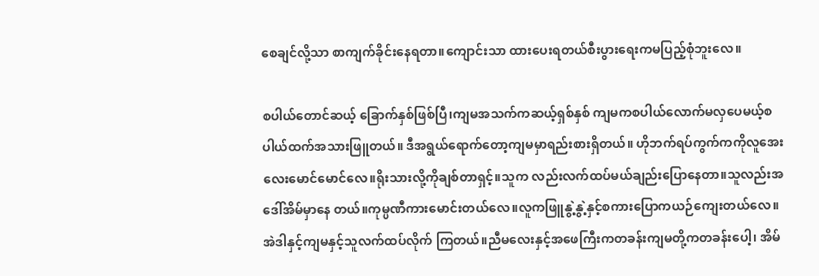စေချင်လို့သာ စာကျက်ခိုင်းနေရတာ။ကျောင်းသာ ထားပေးရတယ်စီးပွားရေးကမပြည့်စုံဘူးလေ။

စပါယ်တောင်ဆယ့် ခြောက်နှစ်ဖြစ်ပြီ၊ကျမအသက်ကဆယ့်ရှစ်နှစ် ကျမကစပါယ်လောက်မလှပေမယ့်စပါယ်ထက်အသားဖြူတယ်။ ဒီအရွယ်ရောက်တော့ကျမမှာရည်းစားရှိတယ်။ ဟိုဘက်ရပ်ကွက်ကကိုလူအေးလေးမောင်မောင်လေ။ရိုးသားလို့ကိုချစ်တာရှင့်။သူက လည်းလက်ထပ်မယ်ချည်းပြောနေတာ။သူလည်းအဒေါ်အိမ်မှာနေ တယ်။ကုမ္ပဏီကားမောင်းတယ်လေ။လူကဖြူနွဲ့နွဲ့နှင့်စကားပြောကယဉ်ကျေးတယ်လေ။ အဲဒါနှင့်ကျမနှင့်သူလက်ထပ်လိုက် ကြတယ်။ညီမလေးနှင့်အဖေကြီးကတခန်းကျမတို့ကတခန်းပေါ့၊ အိမ်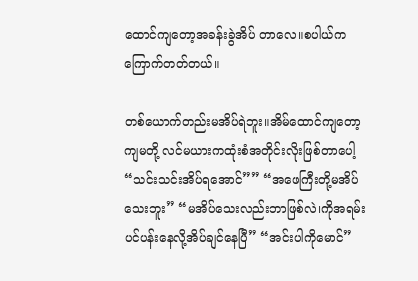ထောင်ကျတော့အခန်းခွဲအိပ် တာလေ။စပါယ်ကကြောက်တတ်တယ်။

တစ်ယောက်တည်းမအိပ်ရဲဘူး။အိမ်ထောင်ကျတော့ကျမတို့ လင်မယားကထုံးစံအတိုင်းလိုးဖြစ်တာပေါ့ “သင်းသင်းအိပ်ရအောင်”” “အဖေကြီးတို့မအိပ်သေးဘူး” “မအိပ်သေးလည်းဘာဖြစ်လဲ၊ကိုအရမ်းပင်ပန်းနေလို့အိပ်ချင်နေပြီ” “အင်းပါကိုမောင်”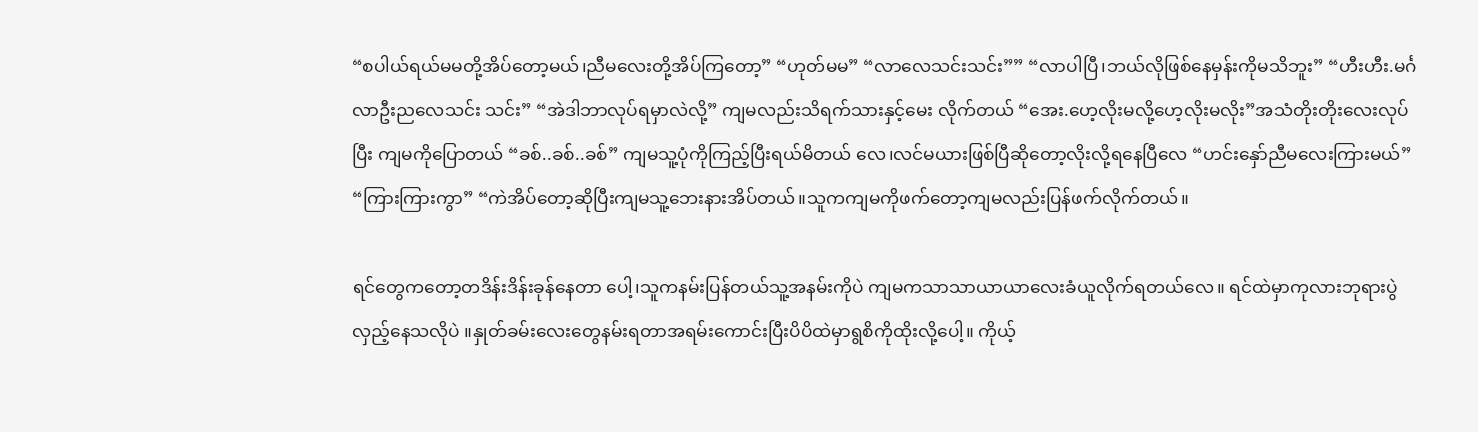“စပါယ်ရယ်မမတို့အိပ်တော့မယ်၊ညီမလေးတို့အိပ်ကြတော့” “ဟုတ်မမ” “လာလေသင်းသင်း”” “လာပါပြီ၊ဘယ်လိုဖြစ်နေမှန်းကိုမသိဘူး” “ဟီးဟီး.မင်္ဂလာဦးညလေသင်း သင်း” “အဲဒါဘာလုပ်ရမှာလဲလို့” ကျမလည်းသိရက်သားနှင့်မေး လိုက်တယ် “အေး.ဟေ့လိုးမလို့ဟေ့လိုးမလိုး”အသံတိုးတိုးလေးလုပ်ပြီး ကျမကိုပြောတယ် “ခစ်..ခစ်..ခစ်” ကျမသူ့ပုံကိုကြည့်ပြီးရယ်မိတယ် လေ၊လင်မယားဖြစ်ပြီဆိုတော့လိုးလို့ရနေပြီလေ “ဟင်းနှော်ညီမလေးကြားမယ်” “ကြားကြားကွာ” “ကဲအိပ်တော့ဆိုပြီးကျမသူ့ဘေးနားအိပ်တယ်။သူကကျမကိုဖက်တော့ကျမလည်းပြန်ဖက်လိုက်တယ်။

ရင်တွေကတော့တဒိန်းဒိန်းခုန်နေတာ ပေါ့၊သူကနမ်းပြန်တယ်သူ့အနမ်းကိုပဲ ကျမကသာသာယာယာလေးခံယူလိုက်ရတယ်လေ။ ရင်ထဲမှာကုလားဘုရားပွဲလှည့်နေသလိုပဲ ။နှုတ်ခမ်းလေးတွေနမ်းရတာအရမ်းကောင်းပြီးပိပိထဲမှာရွစိကိုထိုးလို့ပေါ့။ ကိုယ့်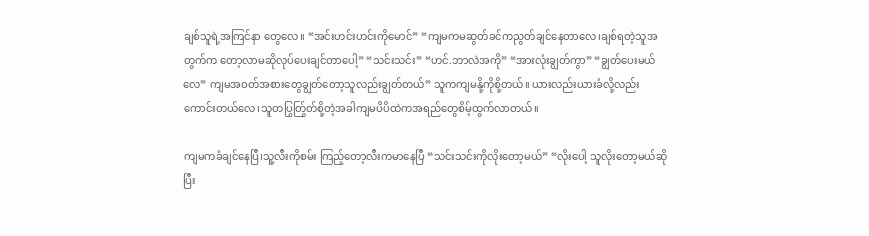ချစ်သူရဲ့အကြင်နာ တွေလေ။ “အင်းဟင်းဟင်းကိုမောင်” “ကျမကမဆွတ်ခင်ကညွတ်ချင်နေတာလေ၊ချစ်ရတဲ့သူအတွက်က တော့လာမဆိုလုပ်ပေးချင်တာပေါ့” “သင်းသင်း” “ဟင်.ဘာလဲအကို” “အားလုံးချွတ်ကွာ” “ချွတ်ပေးမယ်လေ” ကျမအဝတ်အစားတွေချွတ်တော့သူလည်းချွတ်တယ်” သူကကျမနို့ကိုစို့တယ်။ ယားလည်းယားခံလို့လည်းကောင်းတယ်လေ၊သူတပြွတ်ြွတ်စို့တဲ့အခါကျမပိပိထဲကအရည်တွေစိမ့်ထွက်လာတယ်။

ကျမကခံချင်နေပြီ၊သူ့လီးကိုစမ်း ကြည့်တော့လီးကမာနေပြီ “သင်းသင်းကိုလိုးတော့မယ်” “လိုးပေါ့ သူလိုးတော့မယ်ဆိုပြီး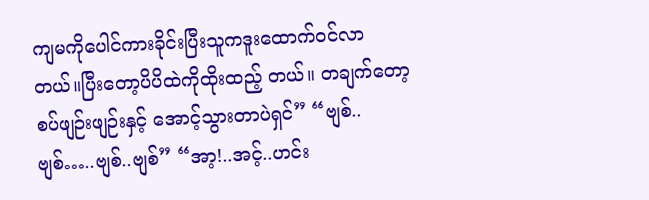ကျမကိုပေါင်ကားခိုင်းပြီးသူကဒူးထောက်ဝင်လာတယ်။ပြီးတော့ပိပိထဲကိုထိုးထည့် တယ်။ တချက်တော့စပ်ဖျဉ်းဖျဉ်းနှင့် အောင့်သွားတာပဲရှင်” “ဗျစ်..ဗျစ်…..ဗျစ်..ဗျစ်” “အာ့!..အင့်..ဟင်း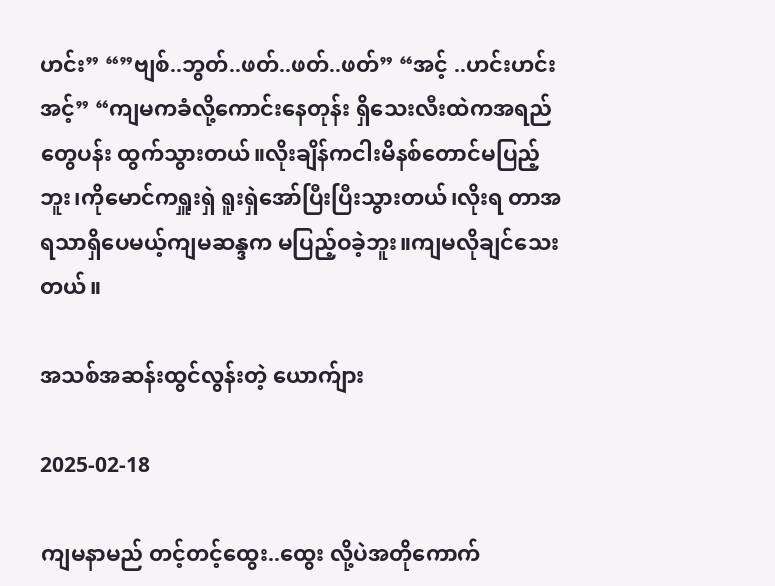ဟင်း” “”ဗျစ်..ဘွတ်..ဖတ်..ဖတ်..ဖတ်” “အင့် ..ဟင်းဟင်းအင့်” “ကျမကခံလို့ကောင်းနေတုန်း ရှိသေးလီးထဲကအရည်တွေပန်း ထွက်သွားတယ်။လိုးချိန်ကငါးမိနစ်တောင်မပြည့်ဘူး၊ကိုမောင်ကရှူးရှဲ ရူးရှဲအော်ပြီးပြီးသွားတယ်၊လိုးရ တာအရသာရှိပေမယ့်ကျမဆန္ဒက မပြည့်ဝခဲ့ဘူး။ကျမလိုချင်သေးတယ်။

အသစ်အဆန်းထွင်လွန်းတဲ့ ယောက်ျား

2025-02-18

ကျမနာမည် တင့်တင့်ထွေး..ထွေး လို့ပဲအတိုကောက်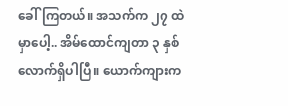ခေါ်ကြတယ်။ အသက်က ၂၇ ထဲမှာပေါ့.. အိမ်ထောင်ကျတာ ၃ နှစ်လောက်ရှိပါပြီ။ ယောက်ကျားက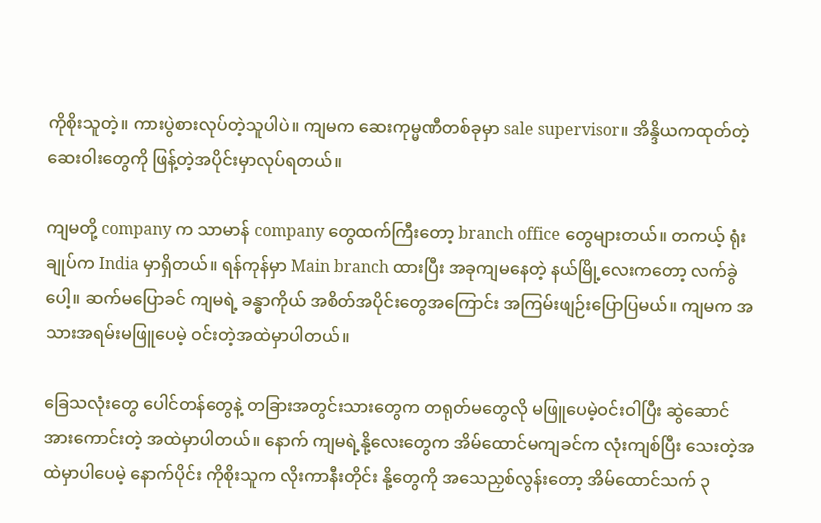ကိုစိုးသူတဲ့။ ကားပွဲစားလုပ်တဲ့သူပါပဲ။ ကျမက ဆေးကုမ္မဏီတစ်ခုမှာ sale supervisor။ အိန္ဒိယကထုတ်တဲ့ ဆေးဝါးတွေကို ဖြန့်တဲ့အပိုင်းမှာလုပ်ရတယ်။

ကျမတို့ company က သာမာန် company တွေထက်ကြီးတော့ branch office တွေများတယ်။ တကယ့် ရုံးချုပ်က India မှာရှိတယ်။ ရန်ကုန်မှာ Main branch ထားပြီး အခုကျမနေတဲ့ နယ်မြို့လေးကတော့ လက်ခွဲပေါ့။ ဆက်မပြောခင် ကျမရဲ့ ခန္ဓာကိုယ် အစိတ်အပိုင်းတွေအကြောင်း အကြမ်းဖျဉ်းပြောပြမယ်။ ကျမက အသားအရမ်းမဖြူပေမဲ့ ဝင်းတဲ့အထဲမှာပါတယ်။

ခြေသလုံးတွေ ပေါင်တန်တွေနဲ့ တခြားအတွင်းသားတွေက တရုတ်မတွေလို မဖြူပေမဲ့ဝင်းဝါပြီး ဆွဲဆောင်အားကောင်းတဲ့ အထဲမှာပါတယ်။ နောက် ကျမရဲ့နို့လေးတွေက အိမ်ထောင်မကျခင်က လုံးကျစ်ပြီး သေးတဲ့အထဲမှာပါပေမဲ့ နောက်ပိုင်း ကိုစိုးသူက လိုးကာနီးတိုင်း နို့တွေကို အသေညှစ်လွန်းတော့ အိမ်ထောင်သက် ၃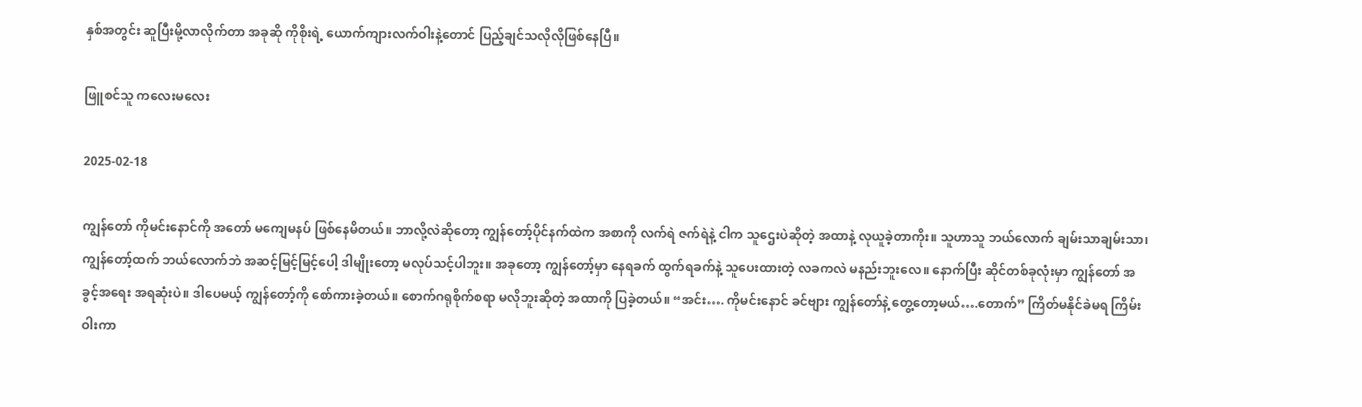နှစ်အတွင်း ဆူပြီးမို့လာလိုက်တာ အခုဆို ကိုစိုးရဲ့ ယောက်ကျားလက်ဝါးနဲ့တောင် ပြည့်ချင်သလိုလိုဖြစ်နေပြီ။

ဖြူစင်သူ ကလေးမလေး

2025-02-18

ကျွန်တော် ကိုမင်းနောင်ကို အတော် မကျေမနပ် ဖြစ်နေမိတယ်။ ဘာလို့လဲဆိုတော့ ကျွန်တော့်ပိုင်နက်ထဲက အစာကို လက်ရဲ ဇက်ရဲနဲ့ ငါက သူဌေးပဲဆိုတဲ့ အထာနဲ့ လုယူခဲ့တာကိုး။ သူဟာသူ ဘယ်လောက် ချမ်းသာချမ်းသာ၊ ကျွန်တော့်ထက် ဘယ်လောက်ဘဲ အဆင့်မြင့်မြင့်ပေါ့ ဒါမျိုးတော့ မလုပ်သင့်ပါဘူး။ အခုတော့ ကျွန်တော့်မှာ နေရခက် ထွက်ရခက်နဲ့ သူပေးထားတဲ့ လခကလဲ မနည်းဘူးလေ။ နောက်ပြီး ဆိုင်တစ်ခုလုံးမှာ ကျွန်တော် အခွင့်အရေး အရဆုံးပဲ။ ဒါပေမယ့် ကျွန်တော့်ကို စော်ကားခဲ့တယ်။ စောက်ဂရုစိုက်စရာ မလိုဘူးဆိုတဲ့ အထာကို ပြခဲ့တယ်။ “အင်း…. ကိုမင်းနောင် ခင်ဗျား ကျွန်တော်နဲ့ တွေ့တော့မယ်….တောက်” ကြိတ်မနိုင်ခဲမရ ကြိမ်းဝါးကာ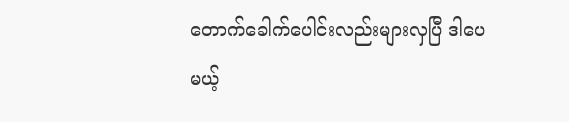တောက်ခေါက်ပေါင်းလည်းများလှပြီ ဒါပေမယ့်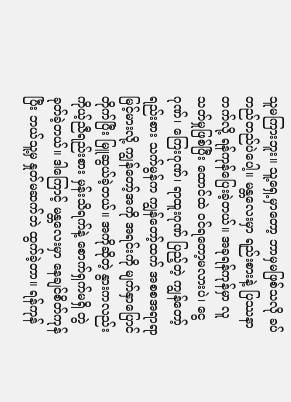သူမကြားဘူး။ သူ့ရှေ့မှာတော့ ဘာမှမဖြစ်သလို ခပ်တည်တည်ပဲပေါ့။ မန္တလေးမှာ ရည်းစားနဲ့ ပြဿနာတက်လို့ ရန်ကုန်ပြေးခဲ့တယ်။ အခုရန်ကုန်မှာ လူသတ်မှုဖြစ်ပြီး ထောင်ထဲ ဝင်ရတော့မလားပဲ၊ ငွေဂုဏ်၊ ကြေးဂုဏ်၊ ရာထူးဂုဏ် ပြည့်တဲ့ ကျွန်တော့်ရည်းစား သက်မွန်က ကျွန်တော့်ထက် အစစအရာရာ မြင့်မားလို့ ကျွန်တော့်အကို အရင်းကို မျက်နှာပြောင်တိုက်ပြီး မြူဆွယ်ခဲ့တယ်။ အကိုဆိုတဲ့ နွားကလည်း ကိုယ့်ညီရည်းစား မှန်းသိရက်နဲ့ စောက်ရှက်မရှိ တွဲခုတ်ခဲ့တယ်။ ဒါကြောင့် မန္တလေးမှာ နေချင်စိတ်ကုန်ပြီး ဘယ်သူ့မှ နှုတ်မဆက်ဘဲ ထွက်ခဲ့တာ။ ရန်ကုန်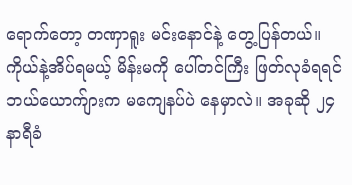ရောက်တော့ တဏှာရူး မင်းနောင်နဲ့ တွေ့ပြန်တယ်။ ကိုယ်နဲ့အိပ်ရမယ့် မိန်းမကို ပေါ်တင်ကြီး ဖြတ်လုခံရရင် ဘယ်ယောက်ျားက မကျေနပ်ပဲ နေမှာလဲ။ အခုဆို ၂၄နာရီခံ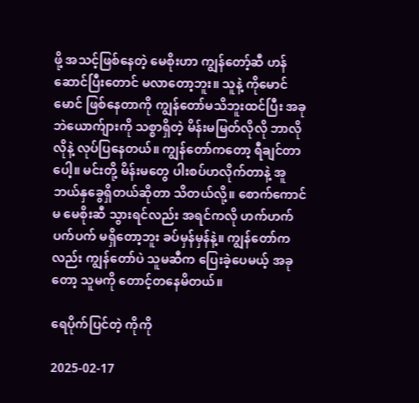ဖို့ အသင့်ဖြစ်နေတဲ့ မေစိုးဟာ ကျွန်တော့်ဆီ ဟန်ဆောင်ပြီးတောင် မလာတော့ဘူး။ သူနဲ့ ကိုမောင်မောင် ဖြစ်နေတာကို ကျွန်တော်မသိဘူးထင်ပြီး အခုဘဲယောက်ျားကို သစ္စာရှိတဲ့ မိန်းမမြတ်လိုလို ဘာလိုလိုနဲ့ လုပ်ပြနေတယ်။ ကျွန်တော်ကတော့ ရီချင်တာပေါ့။ မင်းတို့ မိန်းမတွေ ပါးစပ်ဟလိုက်တာနဲ့ အူဘယ်နှခွေရှိတယ်ဆိုတာ သိတယ်လို့။ စောက်ကောင်မ မေစိုးဆီ သွားရင်လည်း အရင်ကလို ဟက်ဟက်ပက်ပက် မရှိတော့ဘူး ခပ်မှန်မှန်နဲ့။ ကျွန်တော်ကလည်း ကျွန်တော်ပဲ သူမဆီက ပြေးခဲ့ပေမယ့် အခုတော့ သူမကို တောင့်တနေမိတယ်။

ရေပိုက်ပြင်တဲ့ ကိုကို

2025-02-17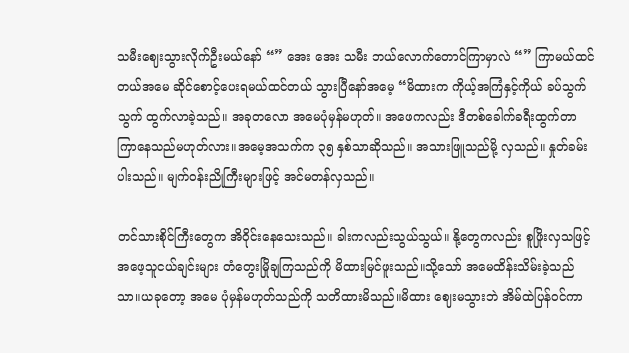သမီးဈေးသွားလိုက်ဦးမယ်နော် “” အေး အေး သမီး ဘယ်လောက်တောင်ကြာမှာလဲ “” ကြာမယ်ထင်တယ်အမေ ဆိုင်စောင့်ပေးရမယ်ထင်တယ် သွားပြီနော်အမေ့ “မိထားက ကိုယ့်အကြံနှင့်ကိုယ် ခပ်သွက်သွက် ထွက်လာခဲ့သည်။ အခုတလော အမေပုံမှန်မဟုတ်။ အဖေကလည်း ဒီတစ်ခေါက်ခရီးထွက်တာ ကြာနေသည်မဟုတ်လား။အမေ့အသက်က ၃၅ နှစ်သာဆိုသည်။ အသားဖြူသည်မို့ လှသည်။ နှုတ်ခမ်းပါးသည်။ မျက်ဝန်းညိုကြီးများဖြင့် အင်မတန်လှသည်။

တင်သားစိုင်ကြီးတွေက အိဝိုင်းနေသေးသည်။ ခါးကလည်းသွယ်သွယ်။ နို့တွေကလည်း စူဖြိုးလှသဖြင့် အဖေ့သူငယ်ချင်းများ တံတွေးမြိုချကြသည်ကို မိထားမြင်ဖူးသည်။သို့သော် အမေထိန်းသိမ်းခဲ့သည်သာ။ယခုတော့ အမေ ပုံမှန်မဟုတ်သည်ကို သတိထားမိသည်။မိထား ဈေးမသွားဘဲ အိမ်ထဲပြန်ဝင်ကာ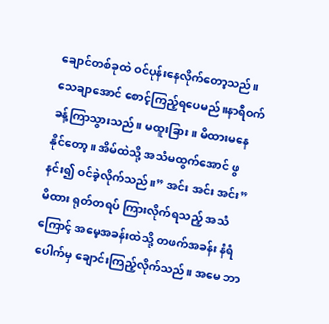ချောင်တစ်ခုထဲ ဝင်ပုန်းနေလိုက်တော့သည်။ သေချာအောင် စောင့်ကြည့်ရပေမည်။နာရီဝက်ခန့်ကြာသွားသည်။ မထူးခြား။ မိထားမနေနိုင်တော့။ အိမ်ထဲသို့ အသံမထွက်အောင် ဖွနင်း၍ ဝင်ခဲ့လိုက်သည်။” အင်း အင်း အင်း”မိထား ရုတ်တရပ် ကြားလိုက်ရသည့် အသံကြောင့် အမေ့အခန်းထဲသို့ တဖက်အခန်း နံရံပေါက်မှ ချောင်းကြည့်လိုက်သည်။ အမေ ဘာ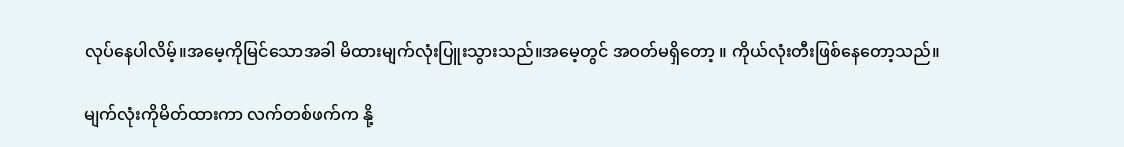လုပ်နေပါလိမ့်။အမေ့ကိုမြင်သောအခါ မိထားမျက်လုံးပြူးသွားသည်။အမေ့တွင် အဝတ်မရှိတော့ ။ ကိုယ်လုံးတီးဖြစ်နေတော့သည်။

မျက်လုံးကိုမိတ်ထားကာ လက်တစ်ဖက်က နို့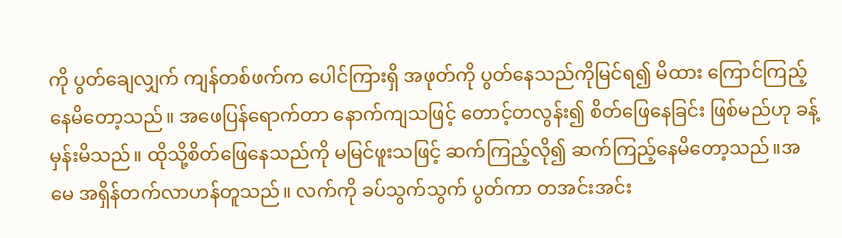ကို ပွတ်ချေလျှက် ကျန်တစ်ဖက်က ပေါင်ကြားရှိ အဖုတ်ကို ပွတ်နေသည်ကိုမြင်ရ၍ မိထား ကြောင်ကြည့်နေမိတော့သည်။ အဖေပြန်ရောက်တာ နောက်ကျသဖြင့် တောင့်တလွန်း၍ စိတ်ဖြေနေခြင်း ဖြစ်မည်ဟု ခန့်မှန်းမိသည်။ ထိုသို့စိတ်ဖြေနေသည်ကို မမြင်ဖူးသဖြင့် ဆက်ကြည့်လို၍ ဆက်ကြည့်နေမိတော့သည်။အမေ အရှိန်တက်လာဟန်တူသည်။ လက်ကို ခပ်သွက်သွက် ပွတ်ကာ တအင်းအင်း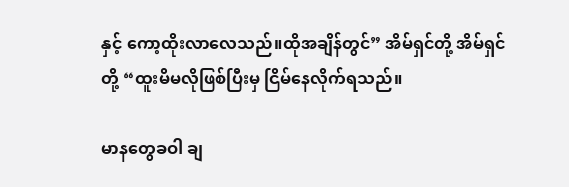နှင့် ကော့ထိုးလာလေသည်။ထိုအချိန်တွင်” အိမ်ရှင်တို့ အိမ်ရှင်တို့ “ထူးမိမလိုဖြစ်ပြီးမှ ငြိမ်နေလိုက်ရသည်။

မာနတွေခဝါ ချ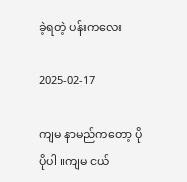ခဲ့ရတဲ့ ပန်းကလေး

2025-02-17

ကျမ နာမည်ကတော့ ပိုပိုပါ ။ကျမ ငယ်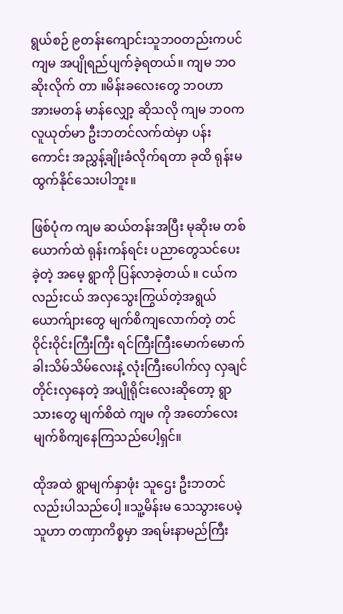ရွယ်စဉ် ၉တန်းကျောင်းသူဘဝတည်းကပင် ကျမ အပျိုရည်ပျက်ခဲ့ရတယ်။ ကျမ ဘဝ ဆိုးလိုက် တာ ။မိန်းခလေးတွေ ဘဝဟာ အားမတန် မာန်လျှော့ ဆိုသလို ကျမ ဘဝက လူယုတ်မာ ဦးဘတင်လက်ထဲမှာ ပန်းကောင်း အညွှန့်ချိုးခံလိုက်ရတာ ခုထိ ရုန်းမထွက်နိုင်သေးပါဘူး။

ဖြစ်ပုံက ကျမ ဆယ်တန်းအပြီး မုဆိုးမ တစ်ယောက်ထဲ ရုန်းကန်ရင်း ပညာတွေသင်ပေးခဲ့တဲ့ အမေ့ ရွာကို ပြန်လာခဲ့တယ် ။ ငယ်ကလည်းငယ် အလှသွေးကြွယ်တဲ့အရွယ် ယောက်ျားတွေ မျက်စိကျလောက်တဲ့ တင်ဝိုင်းဝိုင်းကြီးကြီး ရင်ကြီးကြီးမောက်မောက် ခါးသိမ်သိမ်လေးနဲ့ လုံးကြီးပေါက်လှ လှချင်တိုင်းလှနေတဲ့ အပျိုရိုင်းလေးဆိုတော့ ရွာသားတွေ မျက်စိထဲ ကျမ ကို အတော်လေး မျက်စိကျနေကြသည်ပေါ့ရှင်။

ထိုအထဲ ရွာမျက်နှာဖုံး သူဌေး ဦးဘတင်လည်းပါသည်ပေါ့ ။သူ့မိန်းမ သေသွားပေမဲ့ သူဟာ တဏှာကိစ္စမှာ အရမ်းနာမည်ကြီး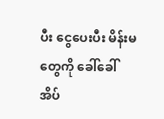ပီး ငွေပေးပီး မိန်းမတွေကို ခေါ်ခေါ် အိပ်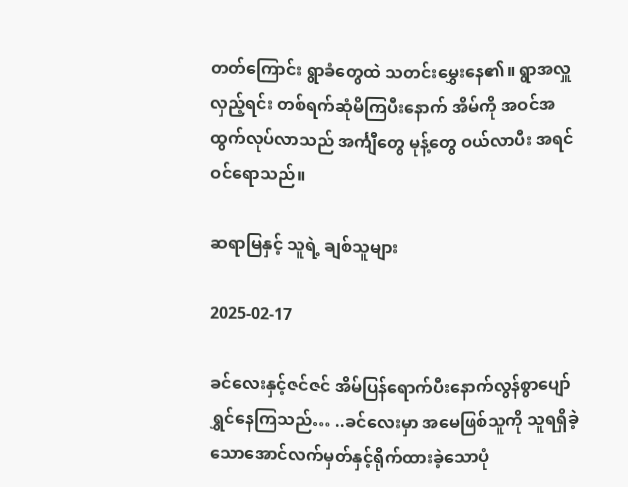တတ်ကြောင်း‌ ရွာခံတွေထဲ သတင်းမွှေးနေ၏။ ရွာအလှူလှည့်ရင်း တစ်ရက်ဆုံမိကြပီးနောက် အိမ်ကို အဝင်အထွက်လုပ်လာသည် အင်္ကျီတွေ မုန့်တွေ ဝယ်လာပီး အရင် ဝင်ရောသည်။

ဆရာမြနှင့် သူရဲ့ ချစ်သူများ

2025-02-17

ခင်လေးနှင့်ဇင်ဇင် အိမ်ပြန်ရောက်ပီးနောက်လွန်စွာပျော်ရွှင်နေကြသည်… ..ခင်လေးမှာ အမေဖြစ်သူကို သူရရှိခဲ့သောအောင်လက်မှတ်နှင့်ရိုက်ထားခဲ့သောပုံ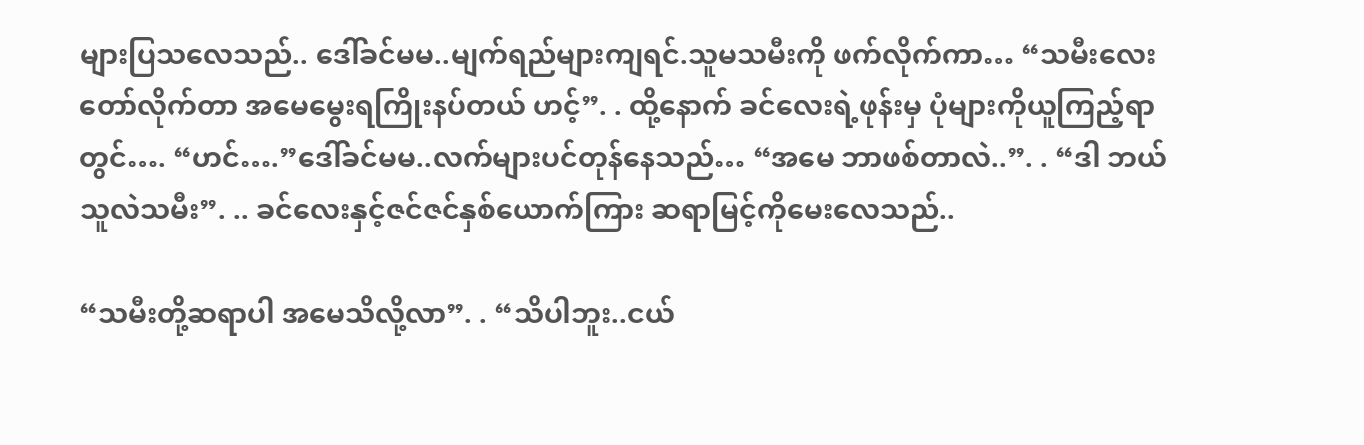များပြသလေသည်.. ဒေါ်ခင်မမ..မျက်ရည်များကျရင်.သူမသမီးကို ဖက်လိုက်ကာ… “သမီးလေးတော်လိုက်တာ အမေမွေးရကြိုးနပ်တယ် ဟင့်”. . ထို့နောက် ခင်လေးရဲ့ဖုန်းမှ ပုံများကိုယူကြည့်ရာတွင်…. “ဟင်….”ဒေါ်ခင်မမ..လက်များပင်တုန်နေသည်… “အမေ ဘာဖစ်တာလဲ..”. . “ဒါ ဘယ်သူလဲသမီး”. .. ခင်လေးနှင့်ဇင်ဇင်နှစ်ယောက်ကြား ဆရာမြင့်ကိုမေးလေသည်..

“သမီးတို့ဆရာပါ အမေသိလို့လာ”. . “သိပါဘူး..ငယ်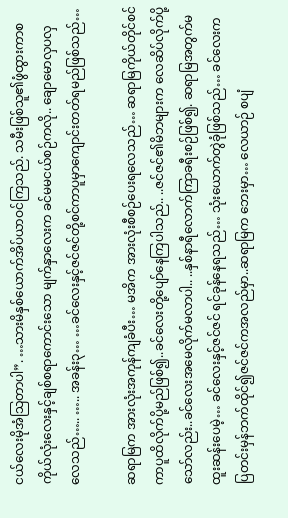ငယ်လေးမိုအံသြတာပါ”. …သားမိနှစ်ယောက်အိပ်ယာဝင်ကြသည်. သမီးဖြစ်သူ၏ဖွံထွားကာစ ကိုယ်လုံးလေးနှင့်ချစ်စရာကောင်းသော မျက်နှာလေးက ခင်မမငယ်စဉ်ကလို.. ချောမောလှပလှလေသည်….. ….. အခန်း၃… …ခင်လေးနှင့်ဇင်ဇင်တို့စင်ကာပူမှာကျောင်းတတ်ရမည်ဖြစ်သည်…

ဆရာမြက အားလုံးအကုန်ကျခံပီး… မအိက အားလုံးစီစဉ်ပေးရလေသည်… ဆရာမြကိုယ်တိုင်စင်ကာပူထိလိုက်ပို့မည်ဖြစ်၍..ခင်လေးတို့ပျော်နေကြပါသည်.. ..ဇင်ဇင်၏မိဘများက လေဆိပ်လိုက်ပို့သော်လည်း..ခင်လေးအမေလိုက်မလာပါ.. ..နှစ်နာရီလောက်ကြာခရီးစဉ်ဖြစ်၍. ဆရာမြအတွက်မထူးဆန်းပေမဲ့… ခင်လေးနှင့်ဇင်ဇင် ရင်ခုန်နေရသည်… သုံးယောက်တွဲခုံဖြစ်သည်… ခင်လေးက ပြတင်းမှန်ဘက်ထိုင်၍ဇင်ဇင်ကအလည်မှာ..ဆရာမြက ဘေးမှာ… လေယာဉ် စပျံ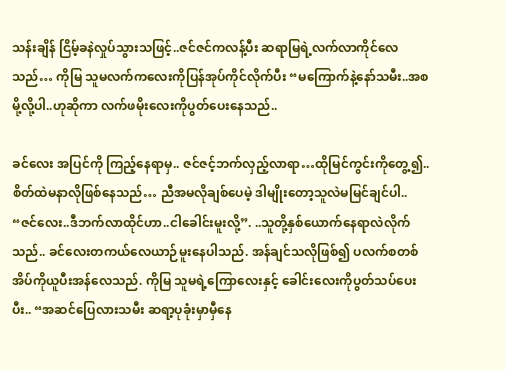သန်းချိန် ငြိမ့်ခနဲလှုပ်သွားသဖြင့်..ဇင်ဇင်ကလန့်ပီး ဆရာမြရဲ့လက်လာကိုင်လေသည်… ကိုမြ သူမလက်ကလေးကိုပြန်အုပ်ကိုင်လိုက်ပီး “မကြောက်နဲ့နော်သမီး..အစမို့လို့ပါ..ဟုဆိုကာ လက်ဖမိုးလေးကိုပွတ်ပေးနေသည်..

ခင်လေး အပြင်ကို ကြည့်နေရာမှ.. ဇင်ဇင့်ဘက်လှည့်လာရာ…ထိုမြင်ကွင်းကိုတွေ့၍.. စိတ်ထဲမနာလိုဖြစ်နေသည်… ညီအမလိုချစ်ပေမဲ့ ဒါမျိုးတော့သူလဲမမြင်ချင်ပါ.. “ဇင်လေး..ဒီဘက်လာထိုင်ဟာ..ငါခေါင်းမူးလို့”. ..သူတို့နှစ်ယောက်နေရာလဲလိုက်သည်.. ခင်လေးတကယ်လေယာဉ်မူးနေပါသည်. အန်ချင်သလိုဖြစ်၍ ပလက်စတစ်အိပ်ကိုယူပီးအန်လေသည်. ကိုမြ သူမရဲ့ကြောလေးနှင့် ခေါင်းလေးကိုပွတ်သပ်ပေးပီး.. “အဆင်ပြေလားသမီး ဆရာ့ပုခုံးမှာမှီနေ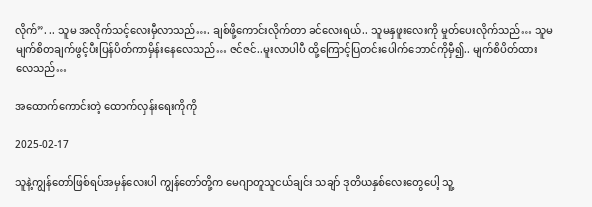လိုက်”. .. သူမ အလိုက်သင့်လေးမှီလာသည်…. ချစ်ဖို့ကောင်းလိုက်တာ ခင်လေးရယ်.. သူမနှဖူးလေးကို မှုတ်ပေးလိုက်သည်… သူမမျက်စိတချက်ဖွင့်ပီးပြန်ပိတ်ကာမှိန်းနေလေသည်… ဇင်ဇင်..မူးလာပါပီ ထို့ကြောင့်ပြတင်းပေါက်ဘောင်ကိုမှီ၍.. မျက်စိပိတ်ထားလေသည်…

အထောက်ကောင်းတဲ့ ထောက်လှန်းရေးကိုကို

2025-02-17

သူနဲ့ကျွန်တော်ဖြစ်ရပ်အမှန်လေးပါ ကျွန်တော်တို့က မေဂျာတူသူငယ်ချင်း သချာ် ဒုတိယနှစ်လေးတွေပေါ့ သူ့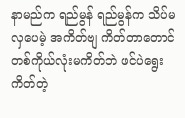နာမည်က ရည်မွန် ရည်မွန်က သိပ်မလှပေမဲ့ အကိတ်ဗျ ကိတ်တာတောင် တစ်ကိုယ်လုံးမကိတ်ဘဲ ဖင်ပဲရွေး ကိတ်တဲ့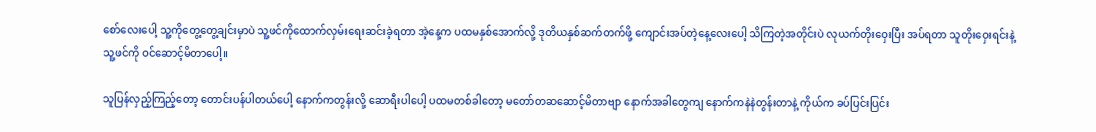စော်လေးပေါ့ သူ့ကိုတွေ့တွေ့ချင်းမှာပဲ သူ့ဖင်ကိုထောက်လှမ်းရေးဆင်းခဲ့ရတာ အဲ့နေ့က ပထမနှစ်အောက်လို့ ဒုတိယနှစ်ဆက်တက်ဖို့ ကျောင်းအပ်တဲ့နေ့လေးပေါ့ သိကြတဲ့အတိုင်းပဲ လုယက်တိုးဝှေးပြီး အပ်ရတာ သူတိုးဝှေးရင်းနဲ့ သူ့ဖင်ကို ဝင်ဆောင့်မိတာပေါ့။

သူပြန်လှည့်ကြည့်တော့ တောင်းပန်ပါတယ်ပေါ့ နောက်ကတွန်းလို့ ဆောရီးပါပေါ့ ပထမတစ်ခါတော့ မတော်တဆဆောင့်မိတာဗျာ နောက်အခါတွေကျ နောက်ကနဲနဲတွန်းတာနဲ့ ကိုယ်က ခပ်ပြင်းပြင်း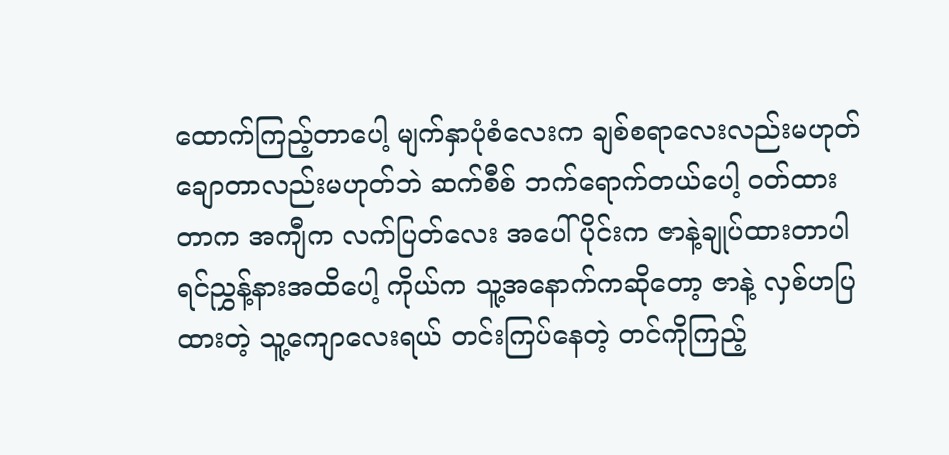ထောက်ကြည့်တာပေါ့ မျက်နှာပုံစံလေးက ချစ်စရာလေးလည်းမဟုတ် ချောတာလည်းမဟုတ်ဘဲ ဆက်စီစ် ဘက်ရောက်တယ်ပေါ့ ဝတ်ထားတာက အကျီက လက်ပြတ်လေး အပေါ်ပိုင်းက ဇာနဲ့ချုပ်ထားတာပါ ရင်ညွှန့်နားအထိပေါ့ ကိုယ်က သူ့အနောက်ကဆိုတော့ ဇာနဲ့ လှစ်ဟပြထားတဲ့ သူ့ကျောလေးရယ် တင်းကြပ်နေတဲ့ တင်ကိုကြည့်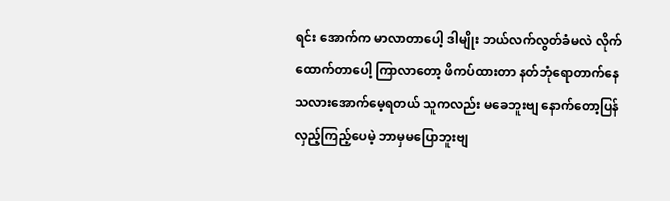ရင်း အောက်က မာလာတာပေါ့ ဒါမျိုး ဘယ်လက်လွတ်ခံမလဲ လိုက်ထောက်တာပေါ့ ကြာလာတော့ ဖိကပ်ထားတာ နတ်ဘုံရောတာက်နေသလားအောက်မေ့ရတယ် သူကလည်း မခေဘူးဗျ နောက်တော့ပြန်လှည့်ကြည့်ပေမဲ့ ဘာမှမပြောဘူးဗျ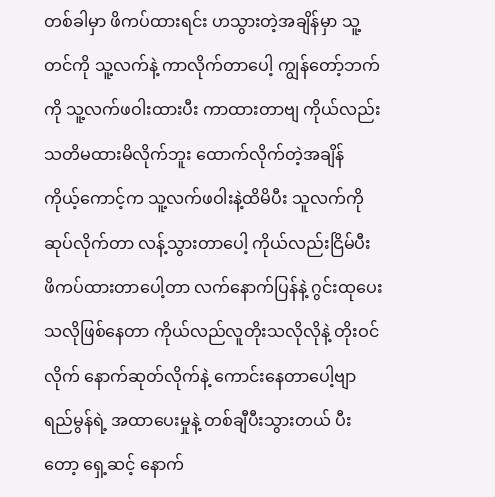တစ်ခါမှာ ဖိကပ်ထားရင်း ဟသွားတဲ့အချိန်မှာ သူ့တင်ကို သူ့လက်နဲ့ ကာလိုက်တာပေါ့ ကျွန်တော့်ဘက်ကို သူ့လက်ဖဝါးထားပီး ကာထားတာဗျ ကိုယ်လည်းသတိမထားမိလိုက်ဘူး ထောက်လိုက်တဲ့အချိန် ကိုယ့်ကောင့်က သူ့လက်ဖဝါးနဲ့ထိမိပီး သူလက်ကို ဆုပ်လိုက်တာ လန့်သွားတာပေါ့ ကိုယ်လည်းငြိမ်ပီး ဖိကပ်ထားတာပေါ့တာ လက်နောက်ပြန်နဲ့ ဂွင်းထုပေးသလိုဖြစ်နေတာ ကိုယ်လည်လူတိုးသလိုလိုနဲ့ တိုးဝင်လိုက် နောက်ဆုတ်လိုက်နဲ့ ကောင်းနေတာပေါ့ဗျာ ရည်မွန်ရဲ့ အထာပေးမှုနဲ့ တစ်ချီပီးသွားတယ် ပီးတော့ ရှေ့ဆင့် နောက်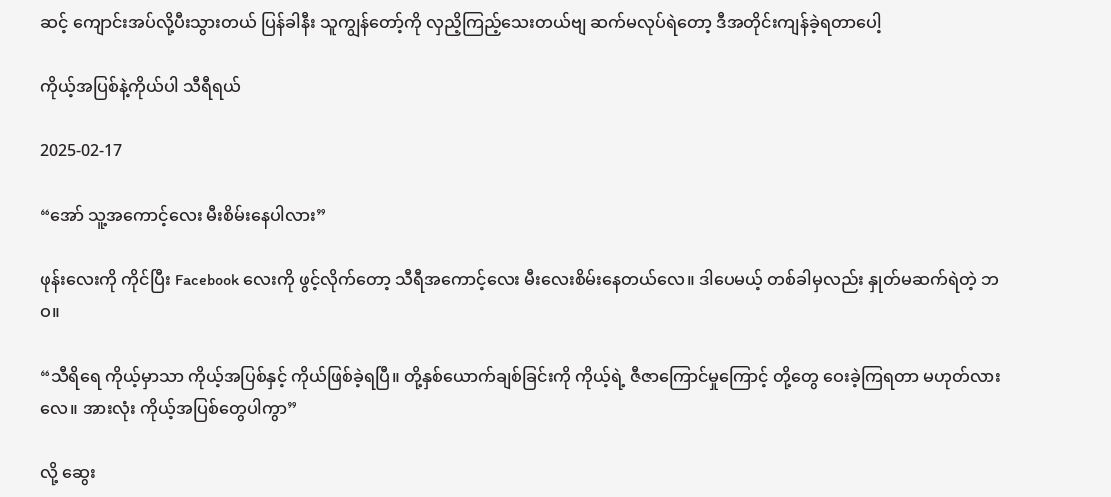ဆင့် ကျောင်းအပ်လို့ပီးသွားတယ် ပြန်ခါနီး သူကျွန်တော့်ကို လှညိ့ကြည့်သေးတယ်ဗျ ဆက်မလုပ်ရဲတော့ ဒီအတိုင်းကျန်ခဲ့ရတာပေါ့

ကိုယ့်အပြစ်နဲ့ကိုယ်ပါ သီရီရယ်

2025-02-17

“အော် သူ့အကောင့်လေး မီးစိမ်းနေပါလား”

ဖုန်းလေးကို ကိုင်ပြီး Facebook လေးကို ဖွင့်လိုက်တော့ သီရီအကောင့်လေး မီးလေးစိမ်းနေတယ်လေ။ ဒါပေမယ့် တစ်ခါမှလည်း နှုတ်မဆက်ရဲတဲ့ ဘဝ။

“သီရိရေ ကိုယ့်မှာသာ ကိုယ့်အပြစ်နှင့် ကိုယ်ဖြစ်ခဲ့ရပြီ။ တို့နှစ်ယောက်ချစ်ခြင်းကို ကိုယ့်ရဲ့ ဇီဇာကြောင်မှုကြောင့် တို့တွေ ဝေးခဲ့ကြရတာ မဟုတ်လားလေ။ အားလုံး ကိုယ့်အပြစ်တွေပါကွာ”

လို့ ဆွေး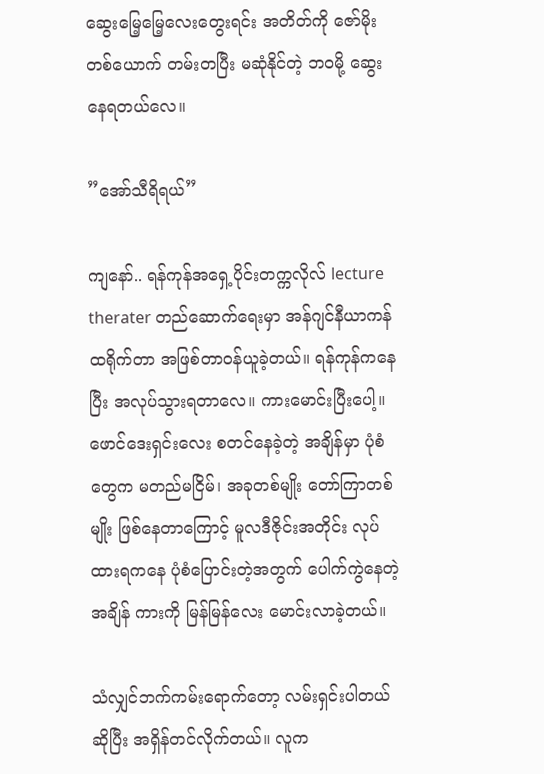ဆွေးမြေ့မြေ့လေးတွေးရင်း အတိတ်ကို ဇော်မိုး တစ်ယောက် တမ်းတပြီး မဆုံနိုင်တဲ့ ဘဝမို့ ဆွေးနေရတယ်လေ။

”အော်သီရိရယ်”

ကျနော်.. ရန်ကုန်အရှေ့ပိုင်းတက္ကလိုလ် lecture therater တည်ဆောက်ရေးမှာ အန်ဂျင်နီယာကန်ထရိုက်တာ အဖြစ်တာဝန်ယူခဲ့တယ်။ ရန်ကုန်ကနေပြီး အလုပ်သွားရတာလေ။ ကားမောင်းပြီးပေါ့။ ဖောင်ဒေးရှင်းလေး စတင်နေခဲ့တဲ့ အချိန်မှာ ပုံစံတွေက မတည်မငြိမ်၊ အခုတစ်မျိုး တော်ကြာတစ်မျိုး ဖြစ်နေတာကြောင့် မူလဒီဇိုင်းအတိုင်း လုပ်ထားရကနေ ပုံစံပြောင်းတဲ့အတွက် ပေါက်ကွဲနေတဲ့အချိန် ကားကို မြန်မြန်လေး မောင်းလာခဲ့တယ်။

သံလျှင်ဘက်ကမ်းရောက်တော့ လမ်းရှင်းပါတယ်ဆိုပြီး အရှိန်တင်လိုက်တယ်။ လူက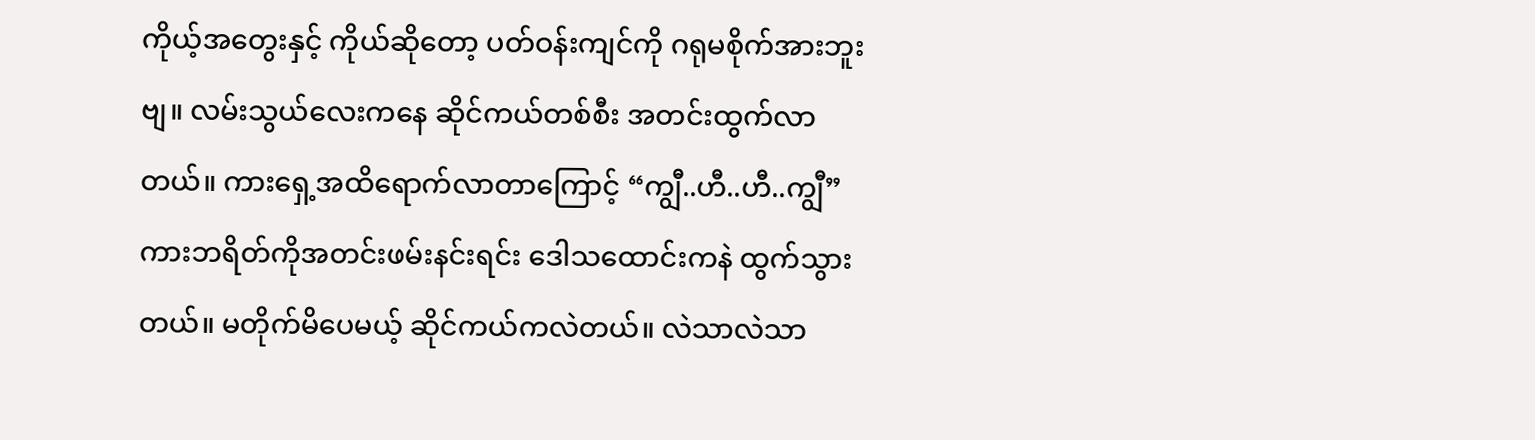ကိုယ့်အတွေးနှင့် ကိုယ်ဆိုတော့ ပတ်ဝန်းကျင်ကို ဂရုမစိုက်အားဘူးဗျ။ လမ်းသွယ်လေးကနေ ဆိုင်ကယ်တစ်စီး အတင်းထွက်လာတယ်။ ကားရှေ့အထိရောက်လာတာကြောင့် “ကျွီ..ဟီ..ဟီ..ကျွီ” ကားဘရိတ်ကိုအတင်းဖမ်းနင်းရင်း ဒေါသထောင်းကနဲ ထွက်သွားတယ်။ မတိုက်မိပေမယ့် ဆိုင်ကယ်ကလဲတယ်။ လဲသာလဲသာ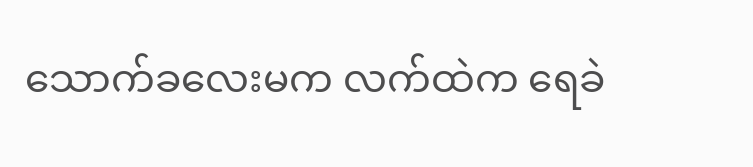သောက်ခလေးမက လက်ထဲက ရေခဲ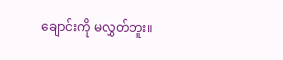ချောင်းကို မလွှတ်ဘူး။